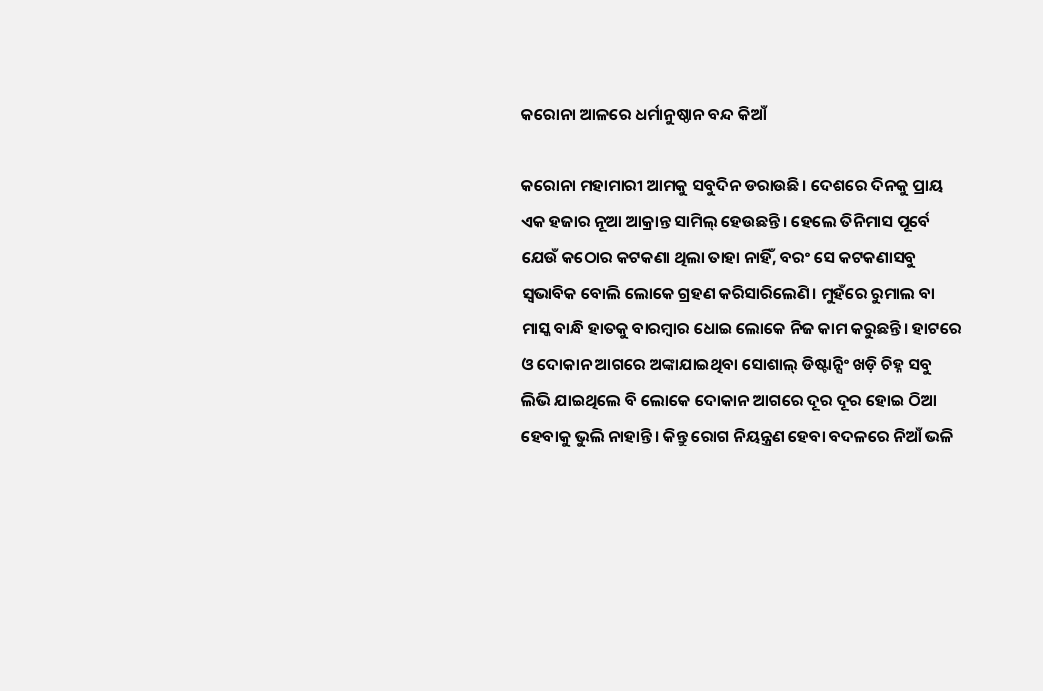କରୋନା ଆଳରେ ଧର୍ମାନୁଷ୍ଠାନ ବନ୍ଦ କିଆଁ

କରୋନା ମହାମାରୀ ଆମକୁ ସବୁଦିନ ଡରାଉଛି। ଦେଶରେ ଦିନକୁ ପ୍ରାୟ   ଏକ ହଜାର ନୂଆ ଆକ୍ରାନ୍ତ ସାମିଲ୍‌ ହେଉଛନ୍ତି। ହେଲେ ତିନିମାସ ପୂର୍ବେ ଯେଉଁ କଠୋର କଟକଣା ଥିଲା ତାହା ନାହିଁ, ବରଂ ସେ କଟକଣାସବୁ ସ୍ଵଭାବିକ ବୋଲି ଲୋକେ ଗ୍ରହଣ କରିସାରିଲେଣି। ମୁହଁରେ ରୁମାଲ ବା ମାସ୍କ ବାନ୍ଧି ହାତକୁ ବାରମ୍ବାର ଧୋଇ ଲୋକେ ନିଜ କାମ କରୁଛନ୍ତି। ହାଟରେ ଓ ଦୋକାନ ଆଗରେ ଅଙ୍କାଯାଇଥିବା ସୋଶାଲ୍‌ ଡିଷ୍ଟାନ୍ସିଂ ଖଡ଼ି ଚିହ୍ନ ସବୁ ଲିଭି ଯାଇଥିଲେ ବି ଲୋକେ ଦୋକାନ ଆଗରେ ଦୂର ଦୂର ହୋଇ ଠିଆ ହେବାକୁ ଭୁଲି ନାହାନ୍ତି। କିନ୍ତୁ ରୋଗ ନିୟନ୍ତ୍ରଣ ହେବା ବଦଳରେ ନିଆଁ ଭଳି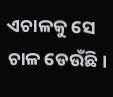ଏଚାଳକୁ ସେ ଚାଳ ଡେଉଁଛି।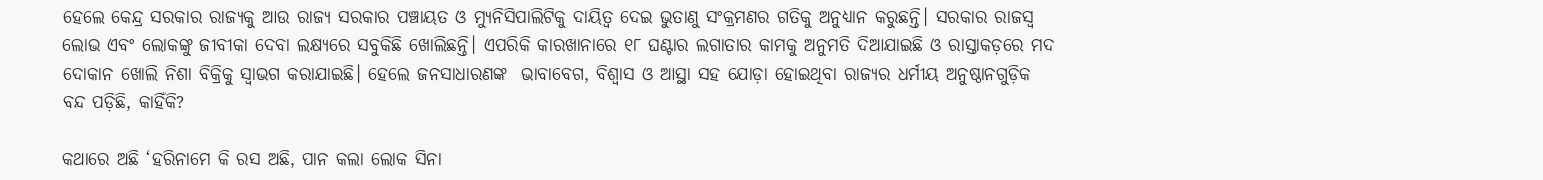ହେଲେ କେନ୍ଦ୍ର ସରକାର ରାଜ୍ୟକୁ ଆଉ ରାଜ୍ୟ ସରକାର ପଞ୍ଚାୟତ ଓ ମ୍ୟୁନିସିପାଲିଟିକୁ ଦାୟିତ୍ଵ ଦେଇ ଭୁତାଣୁ ସଂକ୍ରମଣର ଗତିକୁ ଅନୁଧ୍ୟାନ କରୁଛନ୍ତି। ସରକାର ରାଜସ୍ଵ ଲୋଭ ଏବଂ ଲୋକଙ୍କୁ ଜୀବୀକା ଦେବା ଲକ୍ଷ୍ୟରେ ସବୁକିଛି ଖୋଲିଛନ୍ତି। ଏପରିକି କାରଖାନାରେ ୧୮ ଘଣ୍ଟାର ଲଗାତାର କାମକୁ ଅନୁମତି ଦିଆଯାଇଛି ଓ ରାସ୍ତାକଡ଼ରେ ମଦ ଦୋକାନ ଖୋଲି ନିଶା ବିକ୍ରିକୁ ସ୍ଵାଭଗ କରାଯାଇଛି। ହେଲେ ଜନସାଧାରଣଙ୍କ  ଭାବାବେଗ, ବିଶ୍ଵାସ ଓ ଆସ୍ଥା ସହ ଯୋଡ଼ା ହୋଇଥିବା ରାଜ୍ୟର ଧର୍ମୀୟ ଅନୁଷ୍ଠାନଗୁଡ଼ିକ ବନ୍ଦ ପଡ଼ିଛି, କାହିଁକି?

କଥାରେ ଅଛି ‘ହରିନାମେ କି ରସ ଅଛି, ପାନ କଲା ଲୋକ ସିନା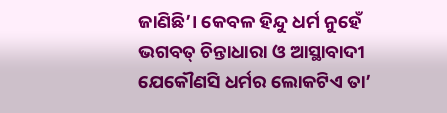ଜାଣିଛି’। କେବଳ ହିନ୍ଦୁ ଧର୍ମ ନୁହେଁ ଭଗବତ୍‌ ଚିନ୍ତାଧାରା ଓ ଆସ୍ଥାବାଦୀ ଯେକୌଣସି ଧର୍ମର ଲୋକଟିଏ ତା’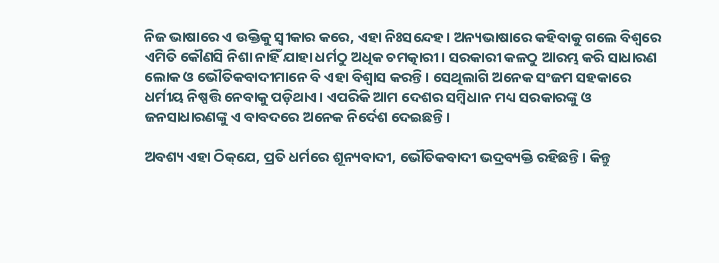ନିଜ ଭାଷାରେ ଏ ଉକ୍ତିକୁ ସ୍ଵୀକାର କରେ, ଏହା ନିଃସନ୍ଦେହ। ଅନ୍ୟଭାଷାରେ କହିବାକୁ ଗଲେ ବିଶ୍ଵରେ ଏମିତି କୌଣସି ନିଶା ନାହିଁ ଯାହା ଧର୍ମଠୁ ଅଧିକ ଚମତ୍କାରୀ। ସରକାରୀ କଳଠୁ ଆରମ୍ଭ କରି ସାଧାରଣ ଲୋକ ଓ ଭୌତିକବାଦୀମାନେ ବି ଏହା ବିଶ୍ଵାସ କରନ୍ତି। ସେଥିଲାଗି ଅନେକ ସଂଜମ ସହକାରେ ଧର୍ମୀୟ ନିଷ୍ପତ୍ତି ନେବାକୁ ପଡ଼ିଥାଏ। ଏପରିକି ଆମ ଦେଶର ସମ୍ବିଧାନ ମଧ୍ୟ ସରକାରଙ୍କୁ ଓ ଜନସାଧାରଣଙ୍କୁ ଏ ବାବଦରେ ଅନେକ ନିର୍ଦେଶ ଦେଇଛନ୍ତି।

ଅବଶ୍ୟ ଏହା ଠିକ୍‌ଯେ, ପ୍ରତି ଧର୍ମରେ ଶୂନ୍ୟବାଦୀ, ଭୌତିକବାଦୀ ଭଦ୍ରବ୍ୟକ୍ତି ରହିଛନ୍ତି। କିନ୍ତୁ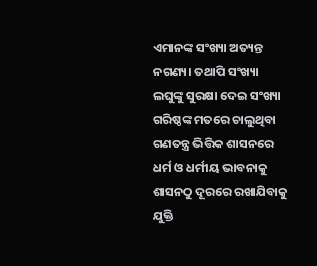ଏମାନଙ୍କ ସଂଖ୍ୟା ଅତ୍ୟନ୍ତ ନଗଣ୍ୟ। ତଥାପି ସଂଖ୍ୟା ଲଘୁଙ୍କୁ ସୁରକ୍ଷା ଦେଇ ସଂଖ୍ୟା ଗରିଷ୍ଠଙ୍କ ମତରେ ଚାଲୁଥିବା ଗଣତନ୍ତ୍ର ଭିତ୍ତିକ ଶାସନରେ ଧର୍ମ ଓ ଧର୍ମୀୟ ଭାବନାକୁ ଶାସନଠୁ ଦୂରରେ ରଖାଯିବାକୁ ଯୁକ୍ତି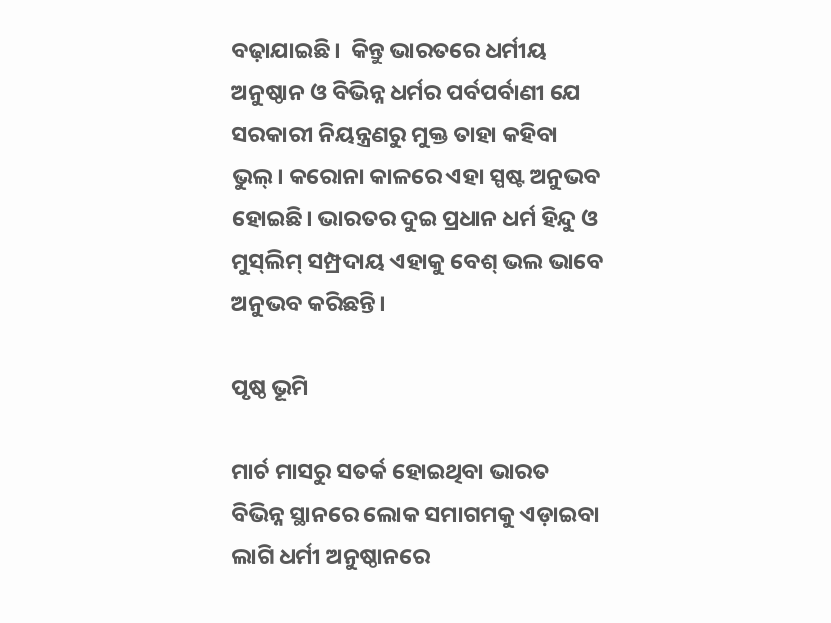ବଢ଼ାଯାଇଛି।  କିନ୍ତୁ ଭାରତରେ ଧର୍ମୀୟ ଅନୁଷ୍ଠାନ ଓ ବିଭିନ୍ନ ଧର୍ମର ପର୍ବପର୍ବାଣୀ ଯେ ସରକାରୀ ନିୟନ୍ତ୍ରଣରୁ ମୁକ୍ତ ତାହା କହିବା ଭୁଲ୍‌। କରୋନା କାଳରେ ଏହା ସ୍ପଷ୍ଟ ଅନୁଭବ ହୋଇଛି। ଭାରତର ଦୁଇ ପ୍ରଧାନ ଧର୍ମ ହିନ୍ଦୁ ଓ ମୁସ୍‌ଲିମ୍‌ ସମ୍ପ୍ରଦାୟ ଏହାକୁ ବେଶ୍‌ ଭଲ ଭାବେ ଅନୁଭବ କରିଛନ୍ତି।

ପୃଷ୍ଠ ଭୂମି

ମାର୍ଚ ମାସରୁ ସତର୍କ ହୋଇଥିବା ଭାରତ ବିଭିନ୍ନ ସ୍ଥାନରେ ଲୋକ ସମାଗମକୁ ଏଡ଼ାଇବା ଲାଗି ଧର୍ମୀ ଅନୁଷ୍ଠାନରେ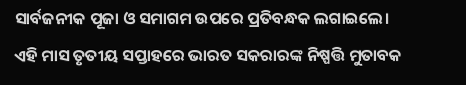ସାର୍ବଜନୀକ ପୂଜା ଓ ସମାଗମ ଉପରେ ପ୍ରତିବନ୍ଧକ ଲଗାଇଲେ। ଏହି ମାସ ତୃତୀୟ ସପ୍ତାହରେ ଭାରତ ସକରାରଙ୍କ ନିଷ୍ପତ୍ତି ମୁତାବକ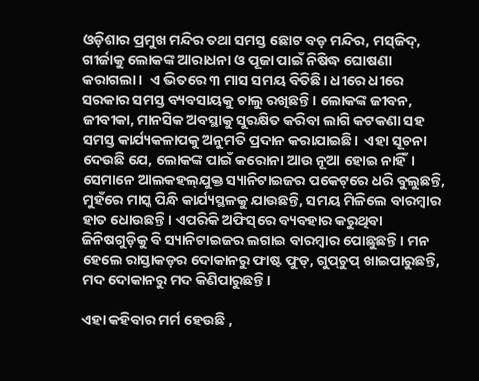ଓଡ଼ିଶାର ପ୍ରମୁଖ ମନ୍ଦିର ତଥା ସମସ୍ତ ଛୋଟ ବଡ଼ ମନ୍ଦିର, ମସ୍‌ଜିଦ୍‌, ଗୀର୍ଜାକୁ ଲୋକଙ୍କ ଆରାଧନା ଓ ପୂଜା ପାଇଁ ନିଷିଦ୍ଧ ଘୋଷଣା କରାଗଲା।  ଏ ଭିତରେ ୩ ମାସ ସମୟ ବିତିଛି। ଧୀରେ ଧୀରେ ସରକାର ସମସ୍ତ ବ୍ୟବସାୟକୁ ଚାଲୁ ରଖିଛନ୍ତି। ଲୋକଙ୍କ ଜୀବନ, ଜୀବୀକା, ମାନସିକ ଅବସ୍ଥାକୁ ସୁରକ୍ଷିତ କରିବା ଲାଗି କଟକଣା ସହ ସମସ୍ତ କାର୍ଯ୍ୟକଳାପକୁ ଅନୁମତି ପ୍ରଦାନ କରାଯାଇଛି।  ଏହା ସୂଚନା ଦେଉଛି ଯେ, ଲୋକଙ୍କ ପାଇଁ କରୋନା ଆଉ ନୂଆ ହୋଇ ନାହିଁ। ସେମାନେ ଆଲକହଲ୍‌ଯୁକ୍ତ ସ୍ୟାନିଟାଇଜର ପକେଟ୍‌ରେ ଧରି ବୁଲୁଛନ୍ତି,  ମୁହଁରେ ମାସ୍କ ପିନ୍ଧି କାର୍ଯ୍ୟସ୍ଥଳକୁ ଯାଉଛନ୍ତି, ସମୟ ମିଳିଲେ ବାରମ୍ବାର ହାତ ଧୋଉଛନ୍ତି। ଏପରିକି ଅଫିସ୍‌ରେ ବ୍ୟବହାର କରୁଥିବା ଜିନିଷଗୁଡ଼ିକୁ ବି ସ୍ୟାନିଟାଇଜର ଲଗାଇ ବାରମ୍ବାର ପୋଛୁଛନ୍ତି। ମନ ହେଲେ ରାସ୍ତାକଡ଼ର ଦୋକାନରୁ ଫାଷ୍ଟ ଫୁଡ୍‌, ଗୁପ୍‌ଚୁପ୍‌ ଖାଇପାରୁଛନ୍ତି, ମଦ ଦୋକାନରୁ ମଦ କିଣିପାରୁଛନ୍ତି।

ଏହା କହିବାର ମର୍ମ ହେଉଛି ,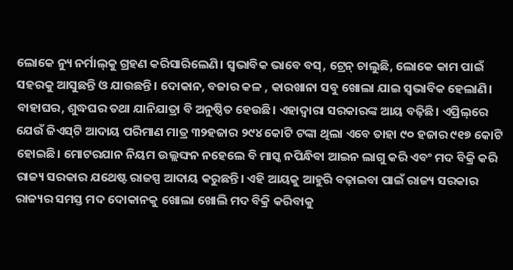ଲୋକେ ନ୍ୟୁ ନର୍ମାଲ୍‌କୁ ଗ୍ରହଣ କରିସାରିଲେଣି। ସ୍ଵଭାବିକ ଭାବେ ବସ୍‌, ଟ୍ରେନ୍‌ ଚାଲୁଛି, ଲୋକେ କାମ ପାଇଁ ସହରକୁ ଆସୁଛନ୍ତି ଓ ଯାଉଛନ୍ତି। ଦୋକାନ, ବଜାର କଳ , କାରଖାନା ସବୁ ଖୋଲା ଯାଇ ସ୍ଵଭାବିକ ହେଲାଣି। ବାହାଘର, ଶୁଦ୍ଧଘର ତଥା ଯାନିଯାତ୍ରା ବି ଅନୁଷ୍ଠିତ ହେଉଛି। ଏହାଦ୍ଵାରା ସରକାରଙ୍କ ଆୟ ବଢ଼ିଛି। ଏପ୍ରିଲ୍‌ରେ ଯେଉଁ ଜିଏସ୍‌ଟି ଆଦାୟ ପରିମାଣ ମାତ୍ର ୩୨ହଜାର ୨୯୪ କୋଟି ଟଙ୍କା ଥିଲା ଏବେ ତାହା ୯୦ ହଜାର ୯୧୭ କୋଟି ହୋଇଛି। ମୋଟରଯାନ ନିୟମ ଉଲ୍ଲଙ୍ଘନ ନହେଲେ ବି ମାସ୍କ ନପିନ୍ଧିବା ଆଇନ ଲାଗୁ କରି ଏବଂ ମଦ ବିକ୍ରି କରି ରାଜ୍ୟ ସରକାର ଯଥେଷ୍ଟ ରାଜସ୍ପ ଆଦାୟ କରୁଛନ୍ତି। ଏହି ଆୟକୁ ଆହୁରି ବଢ଼ାଇବା ପାଇଁ ରାଜ୍ୟ ସରକାର ରାଜ୍ୟର ସମସ୍ତ ମଦ ଦୋକାନକୁ ଖୋଲା ଖୋଲି ମଦ ବିକ୍ରି କରିବାକୁ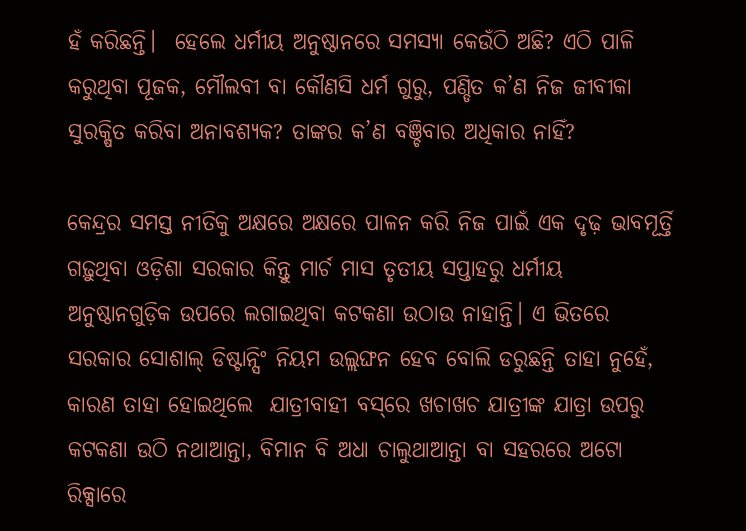ହଁ କରିଛନ୍ତି।  ହେଲେ ଧର୍ମୀୟ ଅନୁଷ୍ଠାନରେ ସମସ୍ୟା କେଉଁଠି ଅଛି? ଏଠି ପାଳି କରୁଥିବା ପୂଜକ, ମୌଲବୀ ବା କୌଣସି ଧର୍ମ ଗୁରୁ, ପଣ୍ଡିତ କ’ଣ ନିଜ ଜୀବୀକା ସୁରକ୍ଷିତ କରିବା ଅନାବଶ୍ୟକ? ତାଙ୍କର କ’ଣ ବଞ୍ଚିବାର ଅଧିକାର ନାହିଁ?

କେନ୍ଦ୍ରର ସମସ୍ତ ନୀତିକୁ ଅକ୍ଷରେ ଅକ୍ଷରେ ପାଳନ କରି ନିଜ ପାଇଁ ଏକ ଦୃଢ଼ ଭାବମୂର୍ତ୍ତି ଗଢ଼ୁଥିବା ଓଡ଼ିଶା ସରକାର କିନ୍ତୁ ମାର୍ଚ ମାସ ତୃତୀୟ ସପ୍ତାହରୁ ଧର୍ମୀୟ ଅନୁଷ୍ଠାନଗୁଡ଼ିକ ଉପରେ ଲଗାଇଥିବା କଟକଣା ଉଠାଉ ନାହାନ୍ତି। ଏ ଭିତରେ ସରକାର ସୋଶାଲ୍‌ ଡିଷ୍ଟାନ୍ସିଂ ନିୟମ ଉଲ୍ଲଙ୍ଘନ ହେବ ବୋଲି ଡରୁଛନ୍ତି ତାହା ନୁହେଁ, କାରଣ ତାହା ହୋଇଥିଲେ  ଯାତ୍ରୀବାହୀ ବସ୍‌ରେ ଖଚାଖଚ ଯାତ୍ରୀଙ୍କ ଯାତ୍ରା ଉପରୁ କଟକଣା ଉଠି ନଥାଆନ୍ତା, ବିମାନ ବି ଅଧା ଚାଲୁଥାଆନ୍ତା ବା ସହରରେ ଅଟୋ ରିକ୍ସାରେ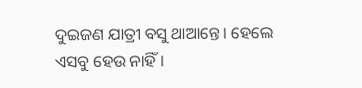ଦୁଇଜଣ ଯାତ୍ରୀ ବସୁ ଥାଆନ୍ତେ। ହେଲେ ଏସବୁ ହେଉ ନାହିଁ।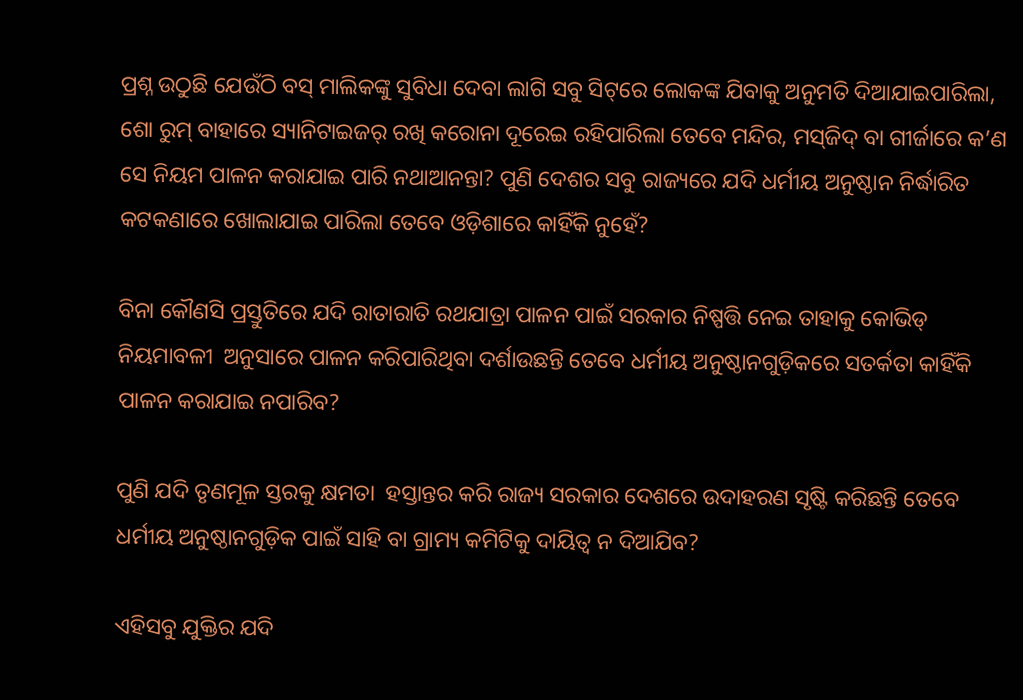ପ୍ରଶ୍ନ ଉଠୁଛି ଯେଉଁଠି ବସ୍‌ ମାଲିକଙ୍କୁ ସୁବିଧା ଦେବା ଲାଗି ସବୁ ସିଟ୍‌ରେ ଲୋକଙ୍କ ଯିବାକୁ ଅନୁମତି ଦିଆଯାଇପାରିଲା, ଶୋ ରୁମ୍‌ ବାହାରେ ସ୍ୟାନିଟାଇଜର୍‌ ରଖି କରୋନା ଦୂରେଇ ରହିପାରିଲା ତେବେ ମନ୍ଦିର, ମସ୍‌ଜିଦ୍‌ ବା ଗୀର୍ଜାରେ କ’ଣ ସେ ନିୟମ ପାଳନ କରାଯାଇ ପାରି ନଥାଆନନ୍ତା? ପୁଣି ଦେଶର ସବୁ ରାଜ୍ୟରେ ଯଦି ଧର୍ମୀୟ ଅନୁଷ୍ଠାନ ନିର୍ଦ୍ଧାରିତ କଟକଣାରେ ଖୋଲାଯାଇ ପାରିଲା ତେବେ ଓଡ଼ିଶାରେ କାହିଁକି ନୁହେଁ?

ବିନା କୌଣସି ପ୍ରସ୍ତୁତିରେ ଯଦି ରାତାରାତି ରଥଯାତ୍ରା ପାଳନ ପାଇଁ ସରକାର ନିଷ୍ପତ୍ତି ନେଇ ତାହାକୁ କୋଭିଡ୍‌ ନିୟମାବଳୀ  ଅନୁସାରେ ପାଳନ କରିପାରିଥିବା ଦର୍ଶାଉଛନ୍ତି ତେବେ ଧର୍ମୀୟ ଅନୁଷ୍ଠାନଗୁଡ଼ିକରେ ସତର୍କତା କାହିଁକି ପାଳନ କରାଯାଇ ନପାରିବ?

ପୁଣି ଯଦି ତୃଣମୂଳ ସ୍ତରକୁ କ୍ଷମତା  ହସ୍ତାନ୍ତର କରି ରାଜ୍ୟ ସରକାର ଦେଶରେ ଉଦାହରଣ ସୃଷ୍ଟି କରିଛନ୍ତି ତେବେ ଧର୍ମୀୟ ଅନୁଷ୍ଠାନଗୁଡ଼ିକ ପାଇଁ ସାହି ବା ଗ୍ରାମ୍ୟ କମିଟିକୁ ଦାୟିତ୍ଵ ନ ଦିଆଯିବ?

ଏହିସବୁ ଯୁକ୍ତିର ଯଦି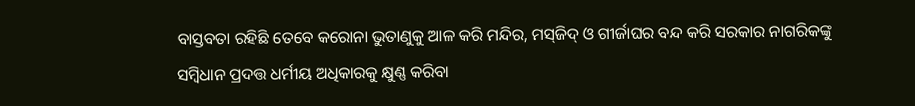ବାସ୍ତବତା ରହିଛି ତେବେ କରୋନା ଭୁତାଣୁକୁ ଆଳ କରି ମନ୍ଦିର, ମସ୍‌ଜିଦ୍‌ ଓ ଗୀର୍ଜାଘର ବନ୍ଦ କରି ସରକାର ନାଗରିକଙ୍କୁ ସମ୍ବିଧାନ ପ୍ରଦତ୍ତ ଧର୍ମୀୟ ଅଧିକାରକୁ କ୍ଷୁଣ୍ଣ କରିବା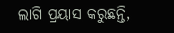ଲାଗି ପ୍ରୟାସ କରୁଛନ୍ତି,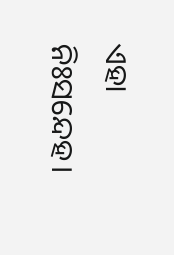ଏହା ନିଃସନ୍ଦେହ।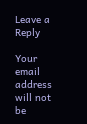Leave a Reply

Your email address will not be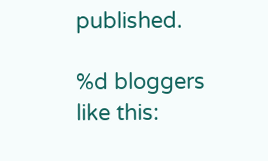published.

%d bloggers like this: